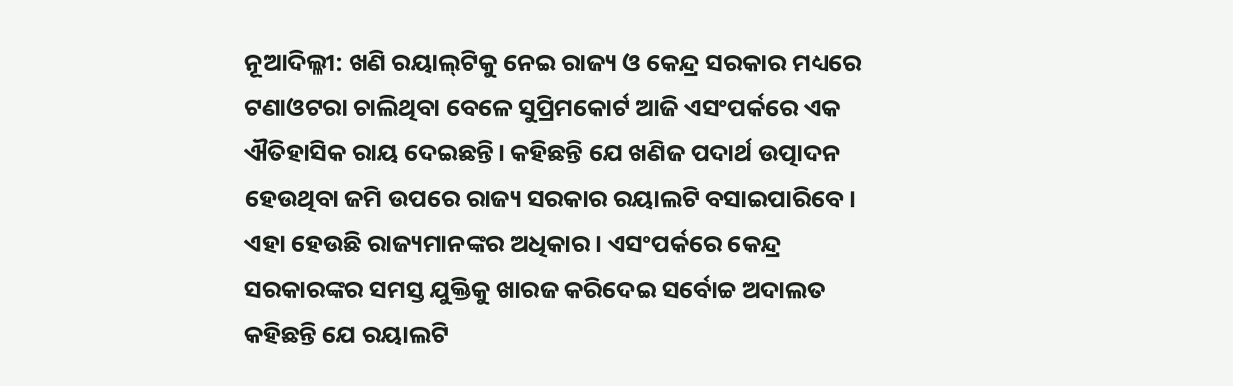ନୂଆଦିଲ୍ଳୀ: ଖଣି ରୟାଲ୍‌ଟିକୁ ନେଇ ‌ରାଜ୍ୟ ଓ କେନ୍ଦ୍ର ସରକାର ମଧ୍ୟରେ ଟଣାଓଟରା ଚାଲିଥିବା ବେଳେ ସୁପ୍ରିମକୋର୍ଟ ଆଜି ଏସଂପର୍କରେ ଏକ ଐତିହାସିକ ରାୟ ଦେଇଛନ୍ତି। କହିଛନ୍ତି ଯେ ଖଣିଜ ପଦାର୍ଥ ଉତ୍ପାଦନ ହେଉଥିବା ଜମି ଉପରେ ରାଜ୍ୟ ସରକାର ରୟାଲଟି ବସାଇପାରିବେ। ଏହା ହେଉଛି ରାଜ୍ୟମାନଙ୍କର ଅଧିକାର। ଏସଂପର୍କରେ କେନ୍ଦ୍ର ସରକାରଙ୍କର ସମସ୍ତ ଯୁକ୍ତିକୁ ଖାରଜ କରିଦେଇ ସର୍ବୋଚ୍ଚ ଅଦାଲତ କହିଛନ୍ତି ଯେ ରୟାଲଟି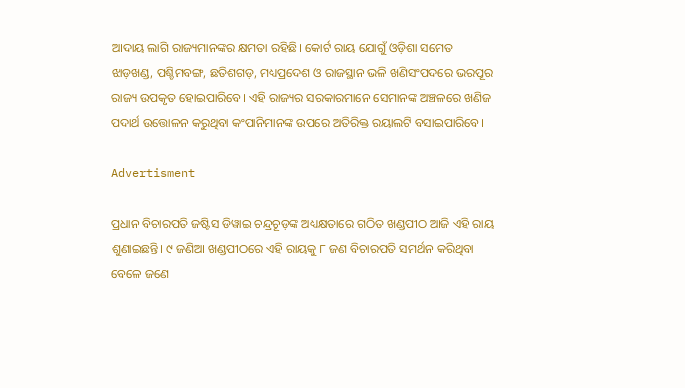ଆଦାୟ ଲାଗି ରାଜ୍ୟମାନଙ୍କର କ୍ଷମତା ରହିଛି। କୋର୍ଟ ରାୟ ଯୋଗୁଁ ଓଡ଼ିଶା ସମେତ ଝାଡ଼ଖଣ୍ଡ, ପଶ୍ଚିମବଙ୍ଗ, ଛତିଶଗଡ଼, ମଧ୍ୟପ୍ରଦେଶ ଓ ରାଜସ୍ଥାନ ଭଳି ଖଣିସଂପଦରେ ଭରପୂର ରାଜ୍ୟ ଉପକୃତ ହୋଇପାରିବେ। ଏହି ରାଜ୍ୟର ସରକାରମାନେ ସେମାନଙ୍କ ଅଞ୍ଚଳରେ ଖଣିଜ ପଦାର୍ଥ ଉତ୍ତୋଳନ କରୁଥିବା କଂପାନିମାନଙ୍କ ଉପରେ ଅତିରିକ୍ତ ରୟାଲଟି ବସାଇପାରିବେ।

Advertisment

ପ୍ରଧାନ ବିଚାରପତି ଜଷ୍ଟିସ ଡିୱାଇ ଚନ୍ଦ୍ରଚୂଡ଼ଙ୍କ ଅଧ୍ୟକ୍ଷତାରେ ଗଠିତ ଖଣ୍ଡପୀଠ ଆଜି ଏହି ରାୟ ଶୁଣାଇଛନ୍ତି। ୯ ଜଣିଆ ଖଣ୍ଡପୀଠରେ ଏହି ରାୟକୁ ୮ ଜଣ ବିଚାରପତି ସମର୍ଥନ କରିଥିବା ବେଳେ ଜଣେ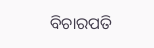ବିଚାରପତି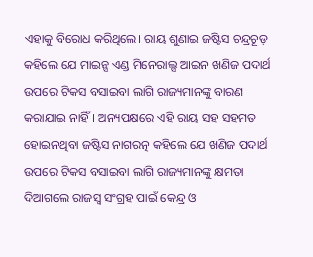ଏହାକୁ ବିରୋଧ କରିଥିଲେ। ରାୟ ଶୁଣାଇ ଜଷ୍ଟିସ ଚନ୍ଦ୍ରଚୂଡ଼ କହିଲେ ଯେ ମାଇନ୍ସ ଏଣ୍ଡ ମିନେରାଲ୍ସ ଆଇନ ଖଣିଜ ପଦାର୍ଥ ଉପରେ ଟିକସ ବସାଇବା ଲାଗି ରାଜ୍ୟମାନଙ୍କୁ ବାରଣ କରାଯାଇ ନାହିଁ। ଅନ୍ୟପକ୍ଷରେ ଏହି ରାୟ ସହ ସହମତ ହୋଇନଥିବା ଜଷ୍ଟିସ ନାଗରତ୍ନ କହିଲେ ଯେ ଖଣିଜ ପଦାର୍ଥ ଉପରେ ଟିକସ ବସାଇବା ଲାଗି ରାଜ୍ୟମାନଙ୍କୁ କ୍ଷମତା ଦିଆଗଲେ ରାଜସ୍ବ ସଂଗ୍ରହ ପାଇଁ କେନ୍ଦ୍ର ଓ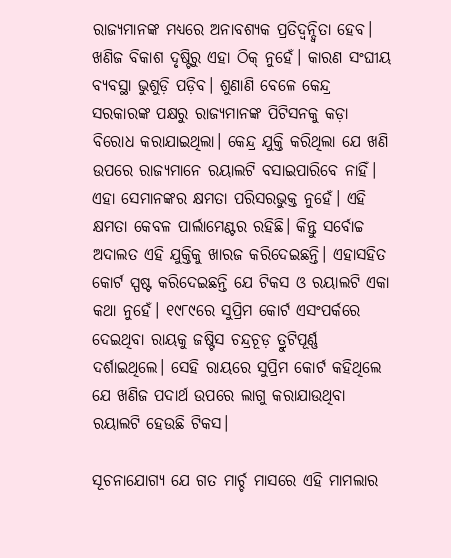ରାଜ୍ୟମାନଙ୍କ ମଧ୍ୟରେ ଅନାବଶ୍ୟକ ପ୍ରତିଦ୍ବନ୍ଦ୍ବିତା ହେବ। ଖଣିଜ ବିକାଶ ଦୃଷ୍ଟିରୁ ଏହା ଠିକ୍ ନୁହେଁ। କାରଣ ସଂଘୀୟ ବ୍ୟବସ୍ଥା ଭୁଶୁଡ଼ି ପଡ଼ିବ। ଶୁଣାଣି ବେଳେ କେନ୍ଦ୍ର ସରକାରଙ୍କ ପକ୍ଷରୁ ରାଜ୍ୟମାନଙ୍କ ପିଟିସନକୁ କଡ଼ା ବିରୋଧ କରାଯାଇଥିଲା। କେନ୍ଦ୍ର ଯୁକ୍ତି କରିଥିଲା ଯେ ଖଣି ଉପରେ ରାଜ୍ୟମାନେ ରୟାଲଟି ବସାଇପାରିବେ ନାହିଁ। ଏହା ସେମାନଙ୍କର କ୍ଷମତା ପରିସରଭୁକ୍ତ ନୁହେଁ। ଏହି କ୍ଷମତା କେବଳ ‌ପାର୍ଲାମେଣ୍ଟର ରହିଛି। କିନ୍ତୁ ସର୍ବୋଚ୍ଚ ଅଦାଲତ ଏହି ଯୁକ୍ତିକୁ ଖାରଜ କରିଦେଇଛନ୍ତି। ଏହାସହିତ କୋର୍ଟ ସ୍ପଷ୍ଟ କରିଦେଇଛନ୍ତି ଯେ ଟିକସ ଓ ରୟାଲଟି ଏକା କଥା ନୁହେଁ। ୧୯୮୯ରେ ସୁପ୍ରିମ କୋର୍ଟ ଏସଂପର୍କରେ ଦେଇଥିବା ରାୟକୁ ଜଷ୍ଟିସ ଚନ୍ଦ୍ରଚୂଡ଼ ତ୍ରୁଟିପୂର୍ଣ୍ଣ ଦର୍ଶାଇଥିଲେ। ସେହି ରାୟରେ ସୁପ୍ରିମ କୋର୍ଟ କହିଥିଲେ ଯେ ଖଣିଜ ପଦାର୍ଥ ଉପରେ ଲାଗୁ କରାଯାଉଥିବା ରୟାଲଟି ହେଉଛି ଟିକସ।

ସୂଚନାଯୋଗ୍ୟ ଯେ ଗତ ମାର୍ଚ୍ଚ ମାସରେ ଏହି ମାମଲାର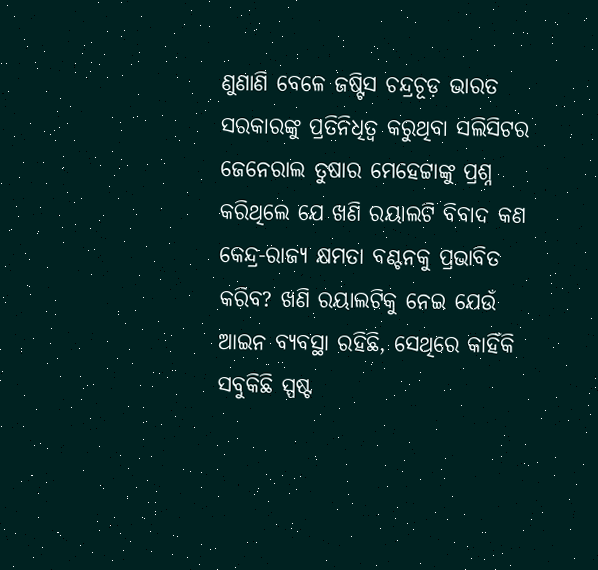ଣୁଣାଣି ବେଳେ ଜଷ୍ଟିସ ଚନ୍ଦ୍ରଚୂଡ଼ ଭାରତ ସରକାରଙ୍କୁ ପ୍ରତିନିଧିତ୍ବ କରୁଥିବା ସଲିସିଟର ଜେନେରାଲ ତୁଷାର ମେହେଟ୍ଟାଙ୍କୁ ପ୍ରଶ୍ନ କରିଥିଲେ ଯେ ଖଣି ରୟାଲଟି ବିବାଦ କଣ କେନ୍ଦ୍ର-ରାଜ୍ୟ କ୍ଷମତା ବଣ୍ଟନକୁ ପ୍ରଭାବିତ କରିବ? ଖଣି ରୟାଲଟିକୁ ନେଇ ଯେଉଁ ଆଇନ ବ୍ୟବସ୍ଥା ରହିଛି, ସେଥିରେ କାହିଁକି ସବୁକିଛି ସ୍ପଷ୍ଟ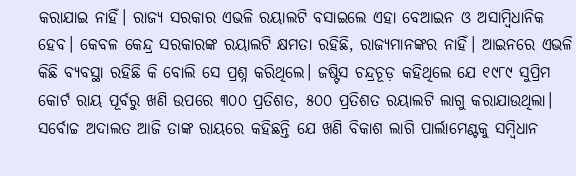କରାଯାଇ ନାହିଁ। ରାଜ୍ୟ ସରକାର ଏଭଳି ରୟାଲଟି ବସାଇଲେ ଏହା ବେଆଇନ ଓ ଅସାମ୍ବିଧାନିକ ହେବ। କେବଳ କେନ୍ଦ୍ର ସରକାରଙ୍କ ରୟାଲଟି କ୍ଷମତା ରହିଛି, ରାଜ୍ୟମାନଙ୍କର ନାହିଁ। ଆଇନରେ ଏଭଳି କିଛି ବ୍ୟବସ୍ଥା ରହିଛି କି ବୋଲି ସେ ପ୍ରଶ୍ନ କରିଥିଲେ। ଜଷ୍ଟିସ ଚନ୍ଦ୍ରଚୂଡ଼ କହିଥିଲେ ଯେ ୧୯୮୯ ସୁପ୍ରିମ କୋର୍ଟ ରାୟ ପୂର୍ବରୁ ଖଣି ଉପରେ ୩୦୦ ପ୍ରତିଶତ, ୫୦୦ ପ୍ରତିଶତ ରୟାଲଟି ଲାଗୁ କରାଯାଉଥିଲା। ସର୍ବୋଚ୍ଚ ଅଦାଲତ ଆଜି ତାଙ୍କ ରାୟରେ କହିଛନ୍ତି ଯେ ଖଣି ବିକାଶ ଲାଗି ପାର୍ଲାମେଣ୍ଟକୁ ସମ୍ବିଧାନ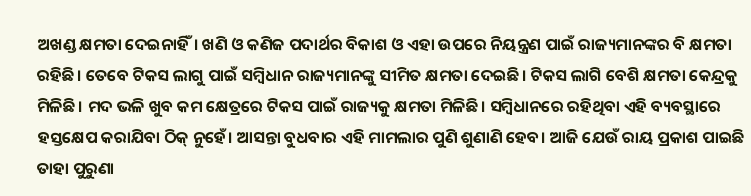ଅଖଣ୍ଡ କ୍ଷମତା ଦେଇନାହିଁ। ଖଣି ଓ କଣିଜ ପଦାର୍ଥର ବିକାଶ ଓ ଏହା ଉପରେ ନିୟନ୍ତ୍ରଣ ପାଇଁ ରାଜ୍ୟମାନଙ୍କର ବି କ୍ଷମତା ରହିଛି। ତେବେ ଟିକସ ଲାଗୁ ପାଇଁ ସମ୍ବିଧାନ ରାଜ୍ୟମାନଙ୍କୁ ସୀମିତ କ୍ଷମତା ଦେଇଛି। ଟିକସ ଲାଗି ବେଶି କ୍ଷମତା କେନ୍ଦ୍ରକୁ ମିଳିଛି। ମଦ ଭଳି ଖୁବ କମ କ୍ଷେତ୍ରରେ ଟିକସ ପାଇଁ‌ ରାଜ୍ୟକୁ କ୍ଷମତା ମିଳିଛି। ସମ୍ବିଧାନରେ ରହିଥିବା ଏହି ବ୍ୟବସ୍ଥାରେ ହସ୍ତକ୍ଷେପ କରାଯିବା ଠିକ୍ ନୁହେଁ। ଆସନ୍ତା ବୁଧବାର ଏହି ମାମଲାର ପୁଣି ଶୁଣାଣି ହେବ। ଆଜି ଯେଉଁ ରାୟ ପ୍ରକାଶ ପାଇଛି ତାହା ପୁରୁଣା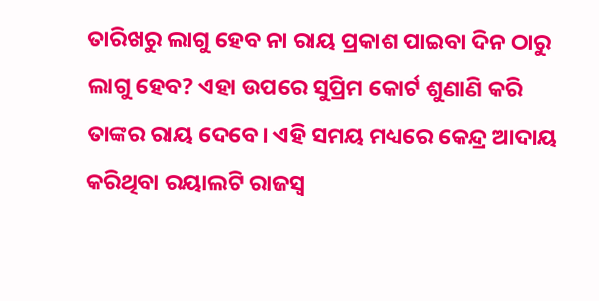ତାରିଖରୁ ଲାଗୁ ହେବ ନା ରାୟ ପ୍ରକାଶ ପାଇବା ଦିନ ଠାରୁ ଲାଗୁ ହେବ? ଏହା ଉପରେ ସୁପ୍ରିମ କୋର୍ଟ ଶୁଣାଣି କରି ତାଙ୍କର ରାୟ ଦେବେ। ଏହି ସମୟ ମଧ୍ୟରେ କେନ୍ଦ୍ର ଆଦାୟ କରିଥିବା‌ ରୟାଲଟି ରାଜସ୍ବ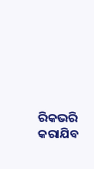ରିକଭରି କରାଯିବ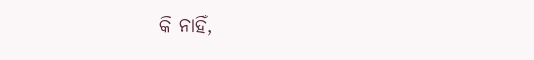କି ନାହିଁ,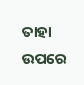ତାହା ଉପରେ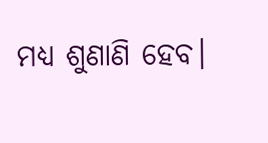ମଧ୍ୟ ଶୁଣାଣି ହେବ।